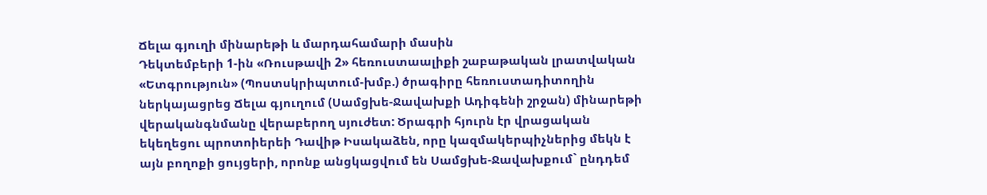Ճելա գյուղի մինարեթի և մարդահամարի մասին
Դեկտեմբերի 1-ին «Ռուսթավի 2» հեռուստաալիքի շաբաթական լրատվական «Ետգրություն» (Պոստսկրիպտում-խմբ.) ծրագիրը հեռուստադիտողին ներկայացրեց Ճելա գյուղում (Սամցխե-Ջավախքի Ադիգենի շրջան) մինարեթի վերականգնմանը վերաբերող սյուժետ: Ծրագրի հյուրն էր վրացական եկեղեցու պրոտոիերեի Դավիթ Իսակաձեն, որը կազմակերպիչներից մեկն է այն բողոքի ցույցերի, որոնք անցկացվում են Սամցխե-Ջավախքում` ընդդեմ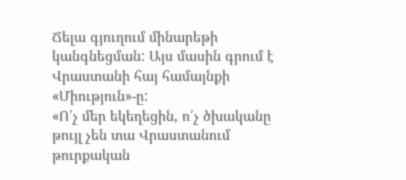Ճելա գյուղում մինարեթի կանգնեցման: Այս մասին գրում է Վրաստանի հայ համայնքի «Միություն»-ը:
«Ո՛չ մեր եկեղեցին, ո՛չ ծխականը թույլ չեն տա Վրաստանում թուրքական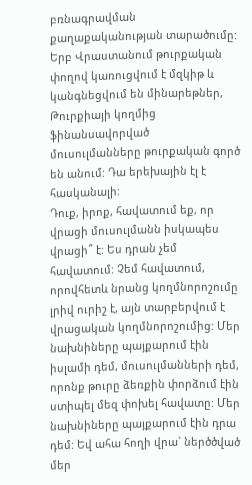բռնագրավման քաղաքականության տարածումը: Երբ Վրաստանում թուրքական փողով կառուցվում է մզկիթ և կանգնեցվում են մինարեթներ, Թուրքիայի կողմից ֆինանսավորված մուսուլմանները թուրքական գործ են անում: Դա երեխային էլ է հասկանալի:
Դուք, իրոք, հավատում եք, որ վրացի մուսուլմանն իսկապես վրացի՞ է: Ես դրան չեմ հավատում: Չեմ հավատում, որովհետև նրանց կողմնորոշումը լրիվ ուրիշ է, այն տարբերվում է վրացական կողմնորոշումից: Մեր նախնիները պայքարում էին իսլամի դեմ, մուսուլմանների դեմ, որոնք թուրը ձեռքին փորձում էին ստիպել մեզ փոխել հավատը: Մեր նախնիները պայքարում էին դրա դեմ: Եվ ահա հողի վրա` ներծծված մեր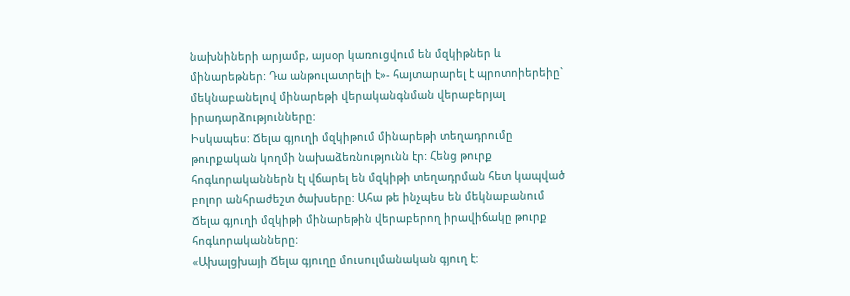նախնիների արյամբ, այսօր կառուցվում են մզկիթներ և մինարեթներ: Դա անթուլատրելի է»- հայտարարել է պրոտոիերեիը` մեկնաբանելով մինարեթի վերականգնման վերաբերյալ իրադարձությունները:
Իսկապես: Ճելա գյուղի մզկիթում մինարեթի տեղադրումը թուրքական կողմի նախաձեռնությունն էր: Հենց թուրք հոգևորականներն էլ վճարել են մզկիթի տեղադրման հետ կապված բոլոր անհրաժեշտ ծախսերը: Ահա թե ինչպես են մեկնաբանում Ճելա գյուղի մզկիթի մինարեթին վերաբերող իրավիճակը թուրք հոգևորականները:
«Ախալցխայի Ճելա գյուղը մուսուլմանական գյուղ է: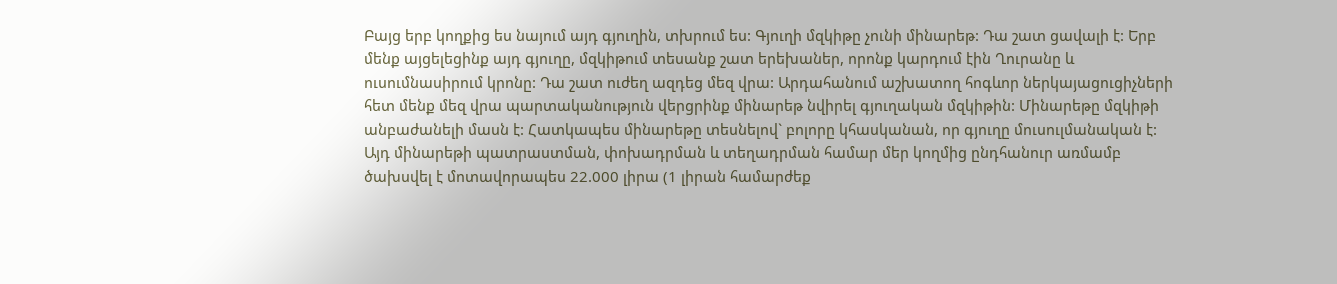Բայց երբ կողքից ես նայում այդ գյուղին, տխրում ես: Գյուղի մզկիթը չունի մինարեթ: Դա շատ ցավալի է: Երբ մենք այցելեցինք այդ գյուղը, մզկիթում տեսանք շատ երեխաներ, որոնք կարդում էին Ղուրանը և ուսումնասիրում կրոնը: Դա շատ ուժեղ ազդեց մեզ վրա: Արդահանում աշխատող հոգևոր ներկայացուցիչների հետ մենք մեզ վրա պարտականություն վերցրինք մինարեթ նվիրել գյուղական մզկիթին: Մինարեթը մզկիթի անբաժանելի մասն է: Հատկապես մինարեթը տեսնելով` բոլորը կհասկանան, որ գյուղը մուսուլմանական է: Այդ մինարեթի պատրաստման, փոխադրման և տեղադրման համար մեր կողմից ընդհանուր առմամբ ծախսվել է մոտավորապես 22.000 լիրա (1 լիրան համարժեք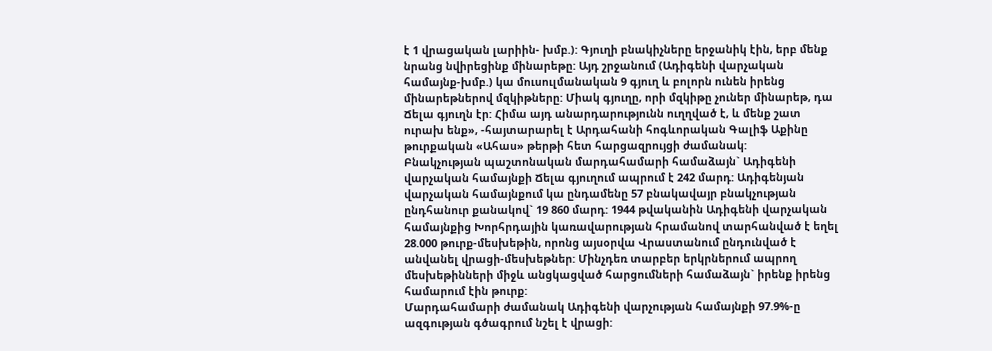է 1 վրացական լարիին- խմբ.): Գյուղի բնակիչները երջանիկ էին, երբ մենք նրանց նվիրեցինք մինարեթը: Այդ շրջանում (Ադիգենի վարչական համայնք-խմբ.) կա մուսուլմանական 9 գյուղ և բոլորն ունեն իրենց մինարեթներով մզկիթները: Միակ գյուղը, որի մզկիթը չուներ մինարեթ, դա Ճելա գյուղն էր: Հիմա այդ անարդարությունն ուղղված է, և մենք շատ ուրախ ենք», -հայտարարել է Արդահանի հոգևորական Գալիֆ Աքինը թուրքական «Ահաս» թերթի հետ հարցազրույցի ժամանակ:
Բնակչության պաշտոնական մարդահամարի համաձայն` Ադիգենի վարչական համայնքի Ճելա գյուղում ապրում է 242 մարդ: Ադիգենյան վարչական համայնքում կա ընդամենը 57 բնակավայր բնակչության ընդհանուր քանակով` 19 860 մարդ: 1944 թվականին Ադիգենի վարչական համայնքից Խորհրդային կառավարության հրամանով տարհանված է եղել 28.000 թուրք-մեսխեթին, որոնց այսօրվա Վրաստանում ընդունված է անվանել վրացի-մեսխեթներ: Մինչդեռ տարբեր երկրներում ապրող մեսխեթինների միջև անցկացված հարցումների համաձայն` իրենք իրենց համարում էին թուրք:
Մարդահամարի ժամանակ Ադիգենի վարչության համայնքի 97.9%-ը ազգության գծագրում նշել է վրացի: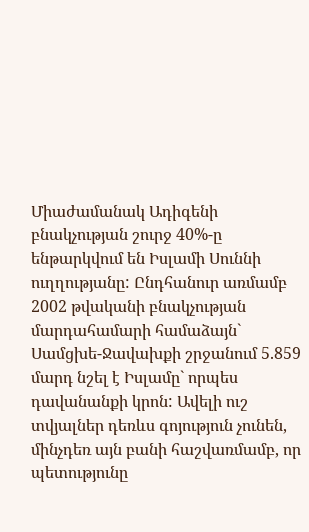Միաժամանակ Ադիգենի բնակչության շուրջ 40%-ը ենթարկվում են Իսլամի Սուննի ուղղությանը: Ընդհանուր առմամբ 2002 թվականի բնակչության մարդահամարի համաձայն` Սամցխե-Ջավախքի շրջանում 5.859 մարդ նշել է Իսլամը` որպես դավանանքի կրոն: Ավելի ուշ տվյալներ դեռևս գոյություն չունեն, մինչդեռ այն բանի հաշվառմամբ, որ պետությունը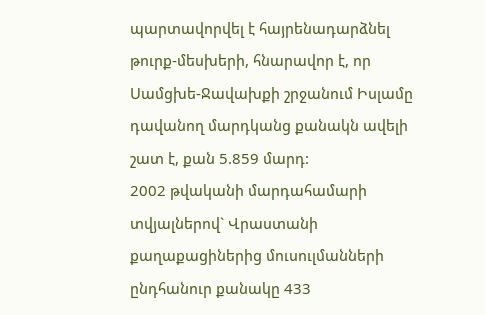պարտավորվել է հայրենադարձնել թուրք-մեսխերի, հնարավոր է, որ Սամցխե-Ջավախքի շրջանում Իսլամը դավանող մարդկանց քանակն ավելի շատ է, քան 5.859 մարդ:
2002 թվականի մարդահամարի տվյալներով` Վրաստանի քաղաքացիներից մուսուլմանների ընդհանուր քանակը 433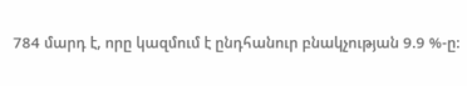784 մարդ է, որը կազմում է ընդհանուր բնակչության 9.9 %-ը: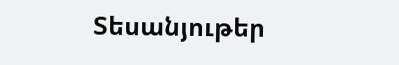Տեսանյութեր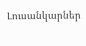Լուսանկարներ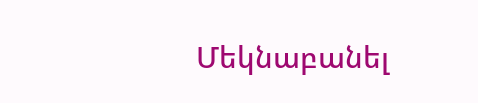Մեկնաբանել